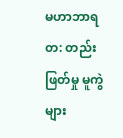မဟာဘာရတ: တည်းဖြတ်မှု မူကွဲများ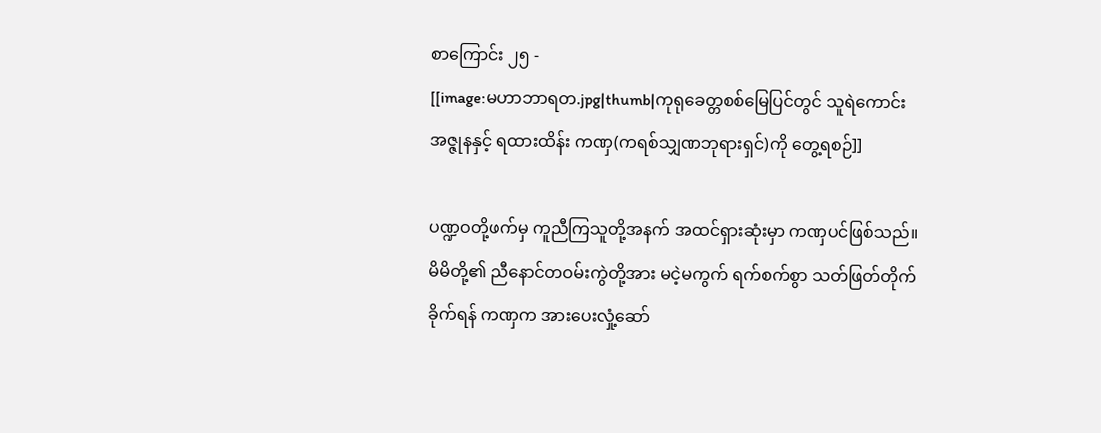စာကြောင်း ၂၅ -
[[image:မဟာဘာရတ.jpg|thumb|ကုရုခေတ္တစစ်မြေပြင်တွင် သူရဲကောင်းအဇ္ဇုနနှင့် ရထားထိန်း ကဏှ(ကရစ်သျှဏဘုရားရှင်)ကို တွေ့ရစဉ်]]

ပဏ္ဍဝတို့ဖက်မှ ကူညီကြသူတို့အနက် အထင်ရှားဆုံးမှာ ကဏှပင်ဖြစ်သည်။ မိမိတို့၏ ညီနောင်တဝမ်းကွဲတို့အား မငဲ့မကွက် ရက်စက်စွာ သတ်ဖြတ်တိုက်ခိုက်ရန် ကဏှက အားပေးလှုံ့ဆော်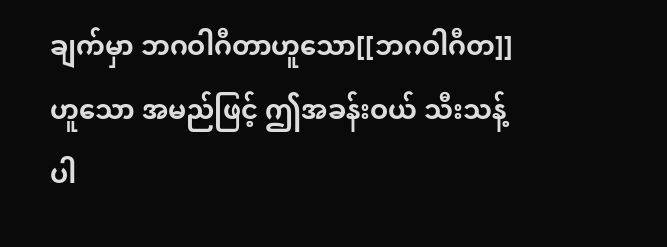ချက်မှာ ဘဂဝါဂီတာဟူသော[[ဘဂဝါဂီတ]]ဟူသော အမည်ဖြင့် ဤအခန်းဝယ် သီးသန့်ပါ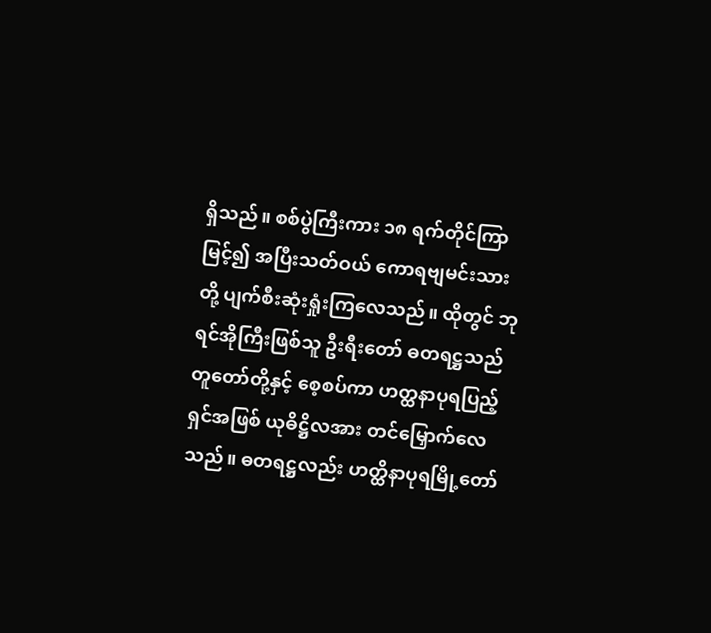ရှိသည်။ စစ်ပွဲကြီးကား ၁၈ ရက်တိုင်ကြာမြင့်၍ အပြီးသတ်ဝယ် ကောရဗျမင်းသားတို့ ပျက်စီးဆုံးရှုံးကြလေသည်။ ထိုတွင် ဘုရင်အိုကြီးဖြစ်သူ ဦးရီးတော် ဓတရဋ္ဌသည် တူတော်တို့နှင့် စေ့စပ်ကာ ဟတ္ထနာပုရပြည့်ရှင်အဖြစ် ယုဓိဋ္ဌိလအား တင်မြှောက်လေသည်။ ဓတရဋ္ဌလည်း ဟတ္ထိနာပုရမြို့တော်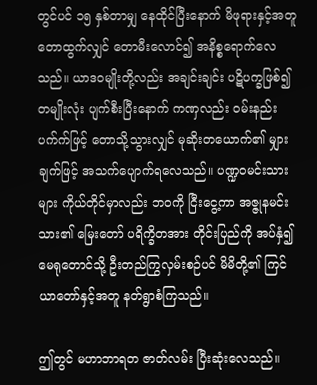တွင်ပင် ၁၅ နှစ်တာမျှ နေထိုင်ပြီးနောက် မိဖုရားနှင့်အတူ တောထွက်လျှင် တောမီးလောင်၍ အနိစ္စရောက်လေသည်။ ယာဒဝမျိုးတို့လည်း အချင်းချင်း ပဋိပက္ခဖြစ်၍ တမျိုးလုံး ပျက်စီးပြီးနောက် ကဏှလည်း ဝမ်းနည်းပက်က်ဖြင့် တောသို့သွားလျှင် မုဆိုးတယောက်၏ မျှားချက်ဖြင့် အသက်ပျောက်ရလေသည်။ ပဏ္ဍဝမင်းသားများ ကိုယ်တိုင်မှာလည်း ဘဝကို ငြီးငွေ့ကာ အဇ္ဇုနမင်းသား၏ မြေးတော် ပရိက္ခိတအား တိုင်းပြည်ကို အပ်နှံ၍ မေရုတောင်သို့ ဦးတည်ကြွလှမ်းစဉ်ပင် မိမိတို့၏ ကြင်ယာတော်နှင့်အတူ နတ်ရွာစံကြသည်။

ဤတွင် မဟာဘာရတ ဇာတ်လမ်း ပြီးဆုံးလေသည်။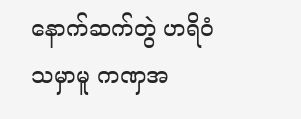နောက်ဆက်တွဲ ဟရိဝံသမှာမူ ကဏှအ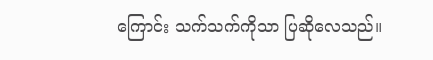ကြောင်း သက်သက်ကိုသာ ပြဆိုလေသည်။